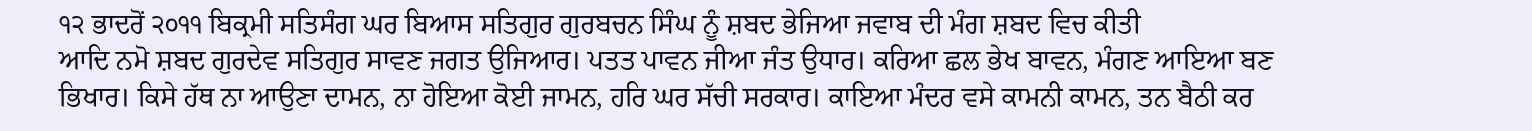੧੨ ਭਾਦਰੋਂ ੨੦੧੧ ਬਿਕ੍ਰਮੀ ਸਤਿਸੰਗ ਘਰ ਬਿਆਸ ਸਤਿਗੁਰ ਗੁਰਬਚਨ ਸਿੰਘ ਨੂੰ ਸ਼ਬਦ ਭੇਜਿਆ ਜਵਾਬ ਦੀ ਮੰਗ ਸ਼ਬਦ ਵਿਚ ਕੀਤੀ
ਆਦਿ ਨਮੋ ਸ਼ਬਦ ਗੁਰਦੇਵ ਸਤਿਗੁਰ ਸਾਵਣ ਜਗਤ ਉਜਿਆਰ। ਪਤਤ ਪਾਵਨ ਜੀਆ ਜੰਤ ਉਧਾਰ। ਕਰਿਆ ਛਲ ਭੇਖ ਬਾਵਨ, ਮੰਗਣ ਆਇਆ ਬਣ ਭਿਖਾਰ। ਕਿਸੇ ਹੱਥ ਨਾ ਆਉਣਾ ਦਾਮਨ, ਨਾ ਹੋਇਆ ਕੋਈ ਜਾਮਨ, ਹਰਿ ਘਰ ਸੱਚੀ ਸਰਕਾਰ। ਕਾਇਆ ਮੰਦਰ ਵਸੇ ਕਾਮਨੀ ਕਾਮਨ, ਤਨ ਬੈਠੀ ਕਰ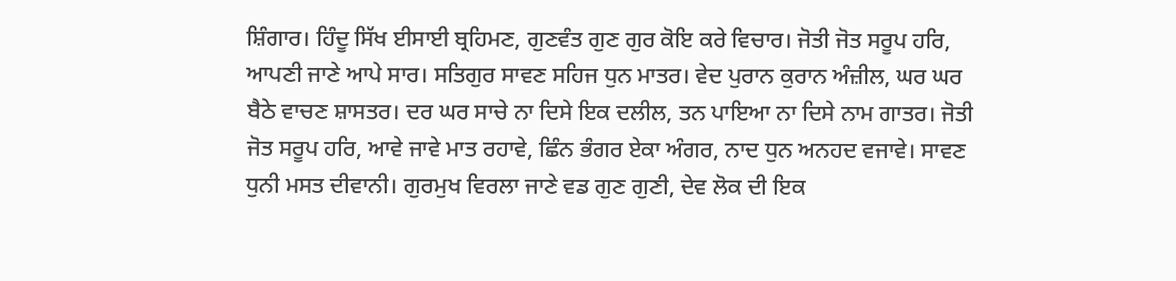ਸ਼ਿੰਗਾਰ। ਹਿੰਦੂ ਸਿੱਖ ਈਸਾਈ ਬ੍ਰਹਿਮਣ, ਗੁਣਵੰਤ ਗੁਣ ਗੁਰ ਕੋਇ ਕਰੇ ਵਿਚਾਰ। ਜੋਤੀ ਜੋਤ ਸਰੂਪ ਹਰਿ, ਆਪਣੀ ਜਾਣੇ ਆਪੇ ਸਾਰ। ਸਤਿਗੁਰ ਸਾਵਣ ਸਹਿਜ ਧੁਨ ਮਾਤਰ। ਵੇਦ ਪੁਰਾਨ ਕੁਰਾਨ ਅੰਜ਼ੀਲ, ਘਰ ਘਰ ਬੈਠੇ ਵਾਚਣ ਸ਼ਾਸਤਰ। ਦਰ ਘਰ ਸਾਚੇ ਨਾ ਦਿਸੇ ਇਕ ਦਲੀਲ, ਤਨ ਪਾਇਆ ਨਾ ਦਿਸੇ ਨਾਮ ਗਾਤਰ। ਜੋਤੀ ਜੋਤ ਸਰੂਪ ਹਰਿ, ਆਵੇ ਜਾਵੇ ਮਾਤ ਰਹਾਵੇ, ਛਿੰਨ ਭੰਗਰ ਏਕਾ ਅੰਗਰ, ਨਾਦ ਧੁਨ ਅਨਹਦ ਵਜਾਵੇ। ਸਾਵਣ ਧੁਨੀ ਮਸਤ ਦੀਵਾਨੀ। ਗੁਰਮੁਖ ਵਿਰਲਾ ਜਾਣੇ ਵਡ ਗੁਣ ਗੁਣੀ, ਦੇਵ ਲੋਕ ਦੀ ਇਕ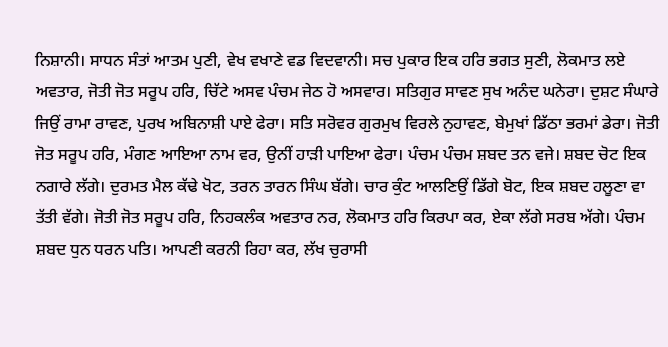ਨਿਸ਼ਾਨੀ। ਸਾਧਨ ਸੰਤਾਂ ਆਤਮ ਪੁਣੀ, ਵੇਖ ਵਖਾਣੇ ਵਡ ਵਿਦਵਾਨੀ। ਸਚ ਪੁਕਾਰ ਇਕ ਹਰਿ ਭਗਤ ਸੁਣੀ, ਲੋਕਮਾਤ ਲਏ ਅਵਤਾਰ, ਜੋਤੀ ਜੋਤ ਸਰੂਪ ਹਰਿ, ਚਿੱਟੇ ਅਸਵ ਪੰਚਮ ਜੇਠ ਹੋ ਅਸਵਾਰ। ਸਤਿਗੁਰ ਸਾਵਣ ਸੁਖ ਅਨੰਦ ਘਨੇਰਾ। ਦੁਸ਼ਟ ਸੰਘਾਰੇ ਜਿਉਂ ਰਾਮਾ ਰਾਵਣ, ਪੁਰਖ ਅਬਿਨਾਸ਼ੀ ਪਾਏ ਫੇਰਾ। ਸਤਿ ਸਰੋਵਰ ਗੁਰਮੁਖ ਵਿਰਲੇ ਨੁਹਾਵਣ, ਬੇਮੁਖਾਂ ਡਿੱਠਾ ਭਰਮਾਂ ਡੇਰਾ। ਜੋਤੀ ਜੋਤ ਸਰੂਪ ਹਰਿ, ਮੰਗਣ ਆਇਆ ਨਾਮ ਵਰ, ਉਨੀਂ ਹਾੜੀ ਪਾਇਆ ਫੇਰਾ। ਪੰਚਮ ਪੰਚਮ ਸ਼ਬਦ ਤਨ ਵਜੇ। ਸ਼ਬਦ ਚੋਟ ਇਕ ਨਗਾਰੇ ਲੱਗੇ। ਦੁਰਮਤ ਮੈਲ ਕੱਢੇ ਖੋਟ, ਤਰਨ ਤਾਰਨ ਸਿੰਘ ਬੱਗੇ। ਚਾਰ ਕੁੰਟ ਆਲਣਿਉਂ ਡਿੱਗੇ ਬੋਟ, ਇਕ ਸ਼ਬਦ ਹਲੂਣਾ ਵਾ ਤੱਤੀ ਵੱਗੇ। ਜੋਤੀ ਜੋਤ ਸਰੂਪ ਹਰਿ, ਨਿਹਕਲੰਕ ਅਵਤਾਰ ਨਰ, ਲੋਕਮਾਤ ਹਰਿ ਕਿਰਪਾ ਕਰ, ਏਕਾ ਲੱਗੇ ਸਰਬ ਅੱਗੇ। ਪੰਚਮ ਸ਼ਬਦ ਧੁਨ ਧਰਨ ਪਤਿ। ਆਪਣੀ ਕਰਨੀ ਰਿਹਾ ਕਰ, ਲੱਖ ਚੁਰਾਸੀ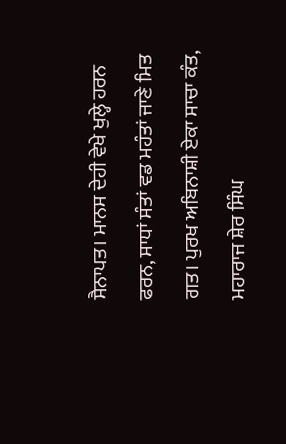ਸੈਨਾਪਤ। ਮਾਨਸ ਦੇਹੀ ਵੇਖੇ ਖੁਲ੍ਹੇ ਹਰਨ ਫਰਨ, ਸਾਧਾਂ ਸੰਤਾਂ ਵਡ ਮਹੰਤਾਂ ਜਾਣੇ ਮਿਤ ਗਤ। ਪੁਰਖ ਅਬਿਨਾਸ਼ੀ ਏਕਾ ਸਾਚਾ ਕੰਤ, ਮਹਾਰਾਜ ਸ਼ੇਰ ਸਿੰਘ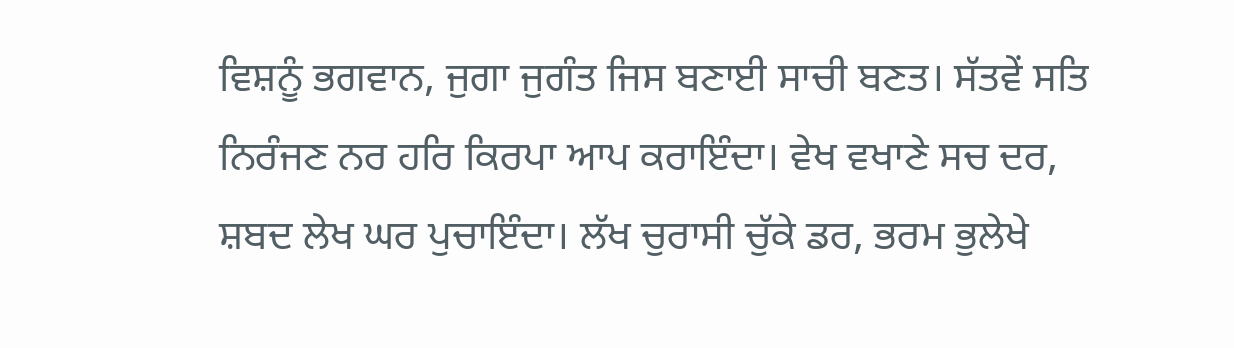ਵਿਸ਼ਨੂੰ ਭਗਵਾਨ, ਜੁਗਾ ਜੁਗੰਤ ਜਿਸ ਬਣਾਈ ਸਾਚੀ ਬਣਤ। ਸੱਤਵੇਂ ਸਤਿ ਨਿਰੰਜਣ ਨਰ ਹਰਿ ਕਿਰਪਾ ਆਪ ਕਰਾਇੰਦਾ। ਵੇਖ ਵਖਾਣੇ ਸਚ ਦਰ, ਸ਼ਬਦ ਲੇਖ ਘਰ ਪੁਚਾਇੰਦਾ। ਲੱਖ ਚੁਰਾਸੀ ਚੁੱਕੇ ਡਰ, ਭਰਮ ਭੁਲੇਖੇ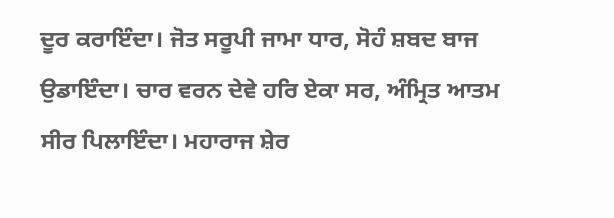ਦੂਰ ਕਰਾਇੰਦਾ। ਜੋਤ ਸਰੂਪੀ ਜਾਮਾ ਧਾਰ, ਸੋਹੰ ਸ਼ਬਦ ਬਾਜ ਉਡਾਇੰਦਾ। ਚਾਰ ਵਰਨ ਦੇਵੇ ਹਰਿ ਏਕਾ ਸਰ, ਅੰਮ੍ਰਿਤ ਆਤਮ ਸੀਰ ਪਿਲਾਇੰਦਾ। ਮਹਾਰਾਜ ਸ਼ੇਰ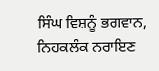ਸਿੰਘ ਵਿਸ਼ਨੂੰ ਭਗਵਾਨ, ਨਿਹਕਲੰਕ ਨਰਾਇਣ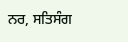ਨਰ, ਸਤਿਸੰਗ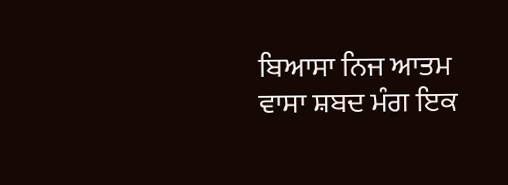ਬਿਆਸਾ ਨਿਜ ਆਤਮ ਵਾਸਾ ਸ਼ਬਦ ਮੰਗ ਇਕ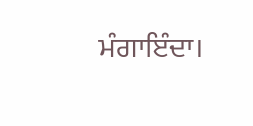ਮੰਗਾਇੰਦਾ।